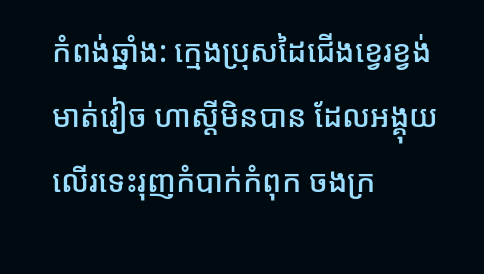កំពង់ឆ្នាំង: ក្មេងប្រុសដៃជើងខ្វេរខ្វង់ មាត់វៀច ហាស្ដីមិនបាន ដែលអង្គុយលើរទេះរុញកំបាក់កំពុក ចងក្រ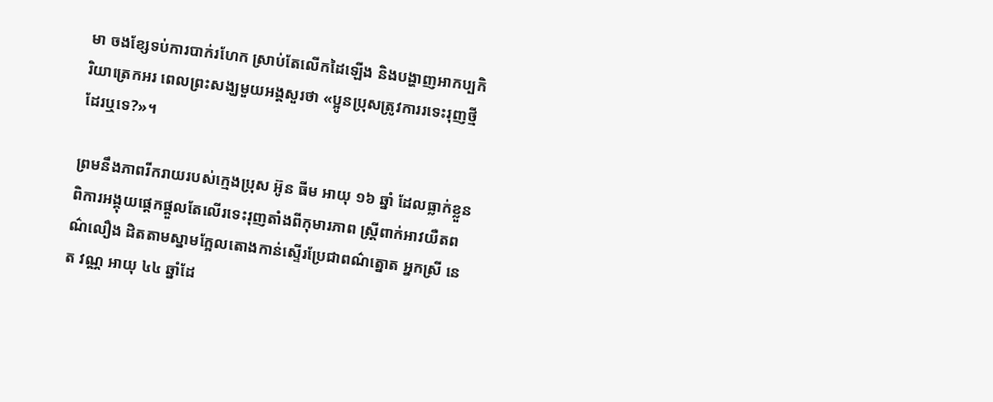មា ចងខ្សែទប់ការបាក់រហែក ស្រាប់តែលើកដៃឡើង និងបង្ហាញអាកប្បកិរិយាត្រេកអរ ពេលព្រះសង្ឃមួយអង្គសួរថា «ប្អូនប្រុសត្រូវការរទេះរុញថ្មីដែរឬទេ?»។

ព្រមនឹងភាពរីករាយរបស់ក្មេងប្រុស អ៊ូន ធីម អាយុ ១៦ ឆ្នាំ ដែលធ្លាក់ខ្លួនពិការអង្គុយផ្ដេកផ្តួលតែលើរទេះរុញតាំងពីកុមារភាព ស្ដ្រីពាក់អាវយឺតពណ៌លឿង ដិតតាមស្នាមក្អែលតោងកាន់ស្ទើរប្រែជាពណ៌ត្នោត អ្នកស្រី នេត វណ្ណ អាយុ ៤៤ ឆ្នាំដែ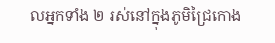លអ្នកទាំង ២ រស់នៅក្នុងភូមិជ្រៃកោង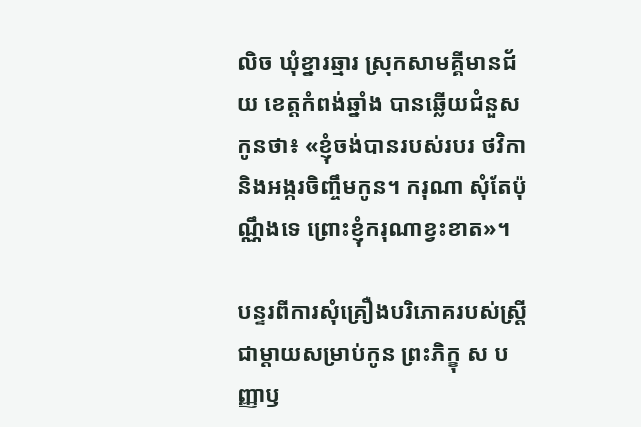លិច ឃុំខ្នារឆ្មារ ស្រុកសាមគ្គីមានជ័យ ខេត្ដកំពង់ឆ្នាំង បានឆ្លើយជំនួសកូនថា៖ «ខ្ញុំចង់បានរបស់របរ ថវិកា និងអង្ករចិញ្ចឹមកូន។ ករុណា សុំតែប៉ុណ្ណឹងទេ ព្រោះខ្ញុំករុណាខ្វះខាត»។

បន្ទរពីការសុំគ្រឿងបរិភោគរបស់ស្ដ្រីជាម្ដាយសម្រាប់កូន ព្រះភិក្ខុ ស បញ្ញាឫ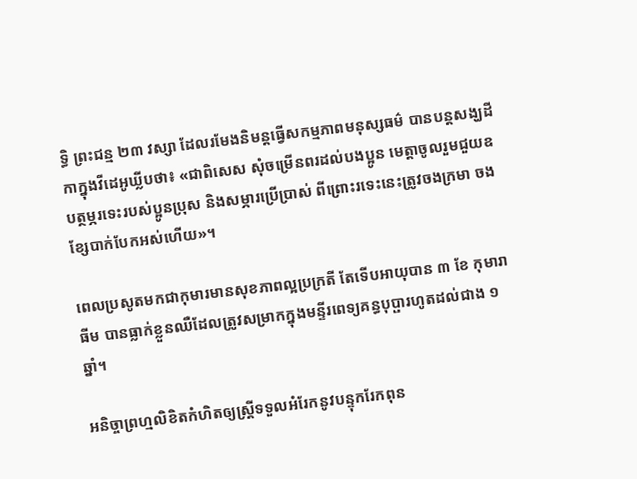ទិ្ធ ព្រះជន្ម ២៣ វស្សា ដែលរមែងនិមន្ដធ្វើសកម្មភាពមនុស្សធម៌ បានបន្ដសង្ឃដីកាក្នុងវីដេអូឃ្លីបថា៖ «ជាពិសេស សុំចម្រើនពរដល់បងប្អូន មេត្ដាចូលរួមជួយឧបត្ថម្ភរទេះរបស់ប្អូនប្រុស និងសម្ភារប្រើប្រាស់ ពីព្រោះរទេះនេះត្រូវចងក្រមា ចងខ្សែបាក់បែកអស់ហើយ»។

ពេលប្រសូតមកជាកុមារមានសុខភាពល្អប្រក្រតី តែទើបអាយុបាន ៣ ខែ កុមារា ធីម បានធ្លាក់ខ្លួនឈឺដែលត្រូវសម្រាកក្នុងមន្ទីរពេទ្យគន្ធបុប្ផារហូតដល់ជាង ១ ឆ្នាំ។

អនិច្ចាព្រហ្មលិខិតកំហិតឲ្យស្ដ្រីទទួលអំរែកនូវបន្ទុករែកពុន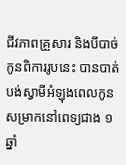ជីវភាពគ្រួសារ និងបីបាច់កូនពិការរូបនេះ បានបាត់បង់ស្វាមីអំឡុងពេលកូនសម្រាកនៅពេទ្យជាង ១ ឆ្នាំ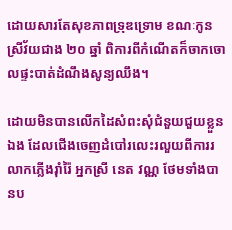ដោយសារតែសុខភាពទ្រុឌទ្រោម ខណៈកូនស្រីវ័យជាង ២០ ឆ្នាំ ពិការពីកំណើតក៏ចាកចោលផ្ទះបាត់ដំណឹងសូន្យឈឹង។

ដោយមិនបានលើកដៃសំពះសុំជំនួយជួយខ្លួនឯង ដែលជើងចេញដំបៅរលេះរលួយពីការរលាកភ្លើងរ៉ាំរ៉ៃ អ្នកស្រី នេត វណ្ណ ថែមទាំងបានប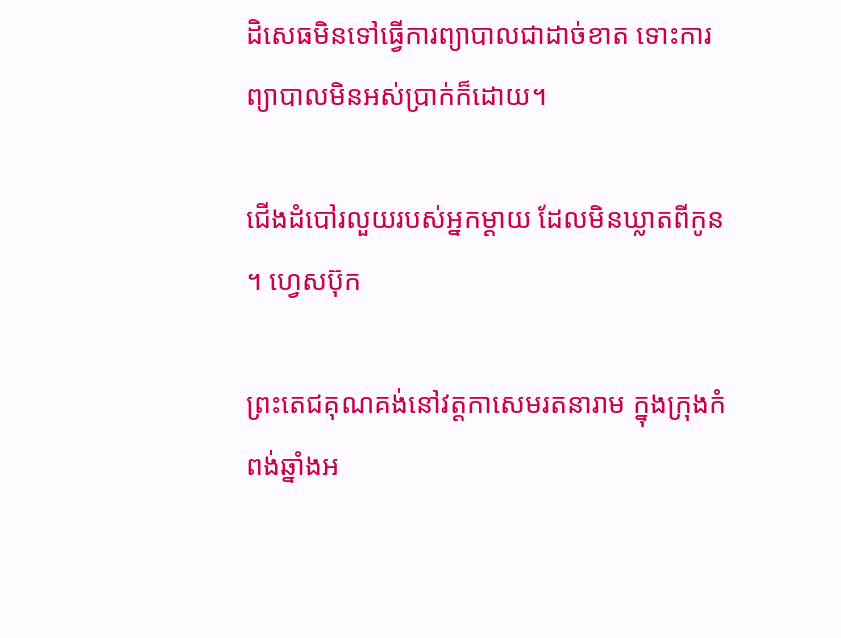ដិសេធមិនទៅធ្វើការព្យាបាលជាដាច់ខាត ទោះការព្យាបាលមិនអស់ប្រាក់ក៏ដោយ។

ជើងដំបៅរលួយរបស់អ្នកម្ដាយ ដែលមិនឃ្លាតពីកូន។ ហ្វេសប៊ុក

ព្រះតេជគុណគង់នៅវត្ដកាសេមរតនារាម ក្នុងក្រុងកំពង់ឆ្នាំងអ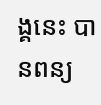ង្គនេះ បានពន្យ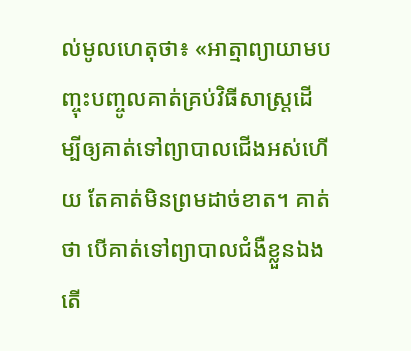ល់មូលហេតុថា៖ «អាត្មាព្យាយាមបញ្ចុះបញ្ចូលគាត់គ្រប់វិធីសាស្ដ្រដើម្បីឲ្យគាត់ទៅព្យាបាលជើងអស់ហើយ តែគាត់មិនព្រមដាច់ខាត។ គាត់ថា បើគាត់ទៅព្យាបាលជំងឺខ្លួនឯង តើ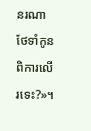នរណាថែទាំកូនពិការលើរទេះ?»។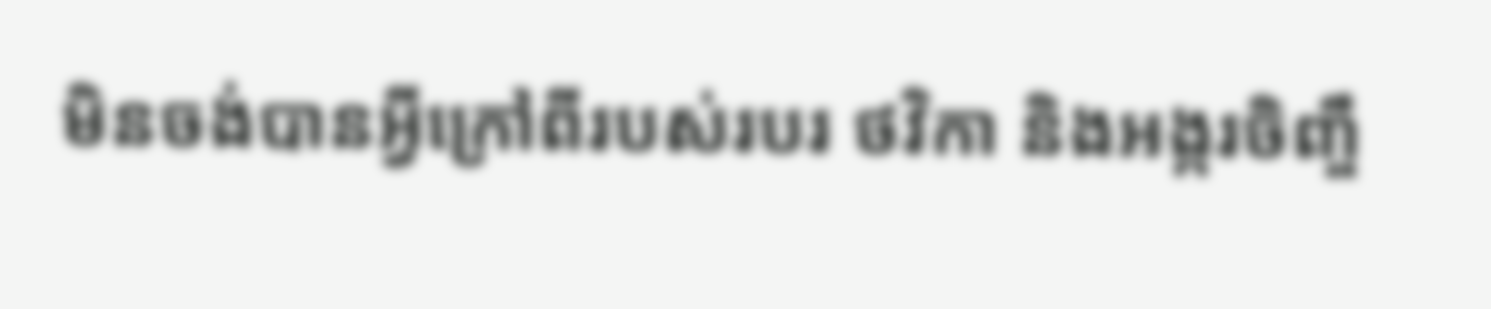មិនចង់បានអ្វីក្រៅពីរបស់របរ ថវិកា និងអង្ករចិញ្ចឹ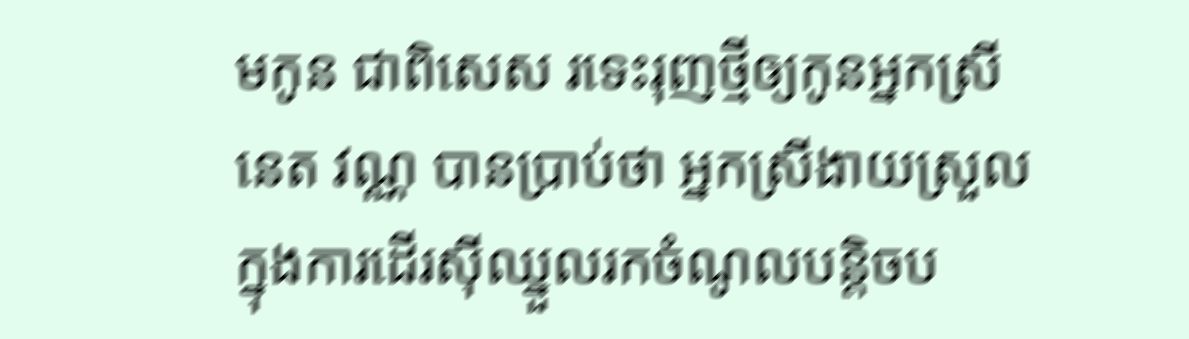មកូន ជាពិសេស រទេះរុញថ្មីឲ្យកូនអ្នកស្រី នេត វណ្ណ បានប្រាប់ថា អ្នកស្រីងាយស្រួលក្នុងការដើរស៊ីឈ្នួលរកចំណូលបន្ដិចប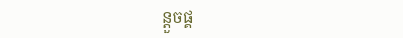ន្ដួចផ្គ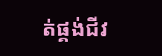ត់ផ្គង់ជីវ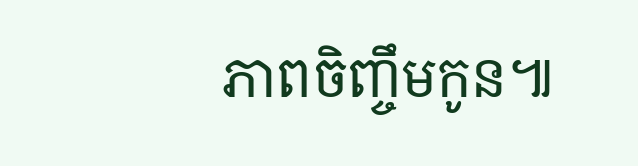ភាពចិញ្ចឹមកូន៕